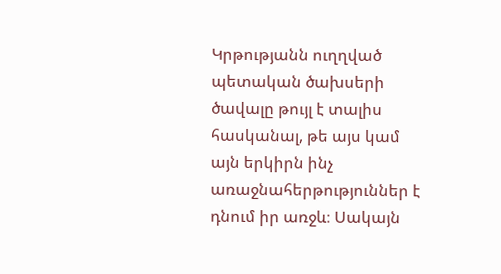Կրթությանն ուղղված պետական ծախսերի ծավալը թույլ է տալիս հասկանալ, թե այս կամ այն երկիրն ինչ առաջնահերթություններ է դնում իր առջև։ Սակայն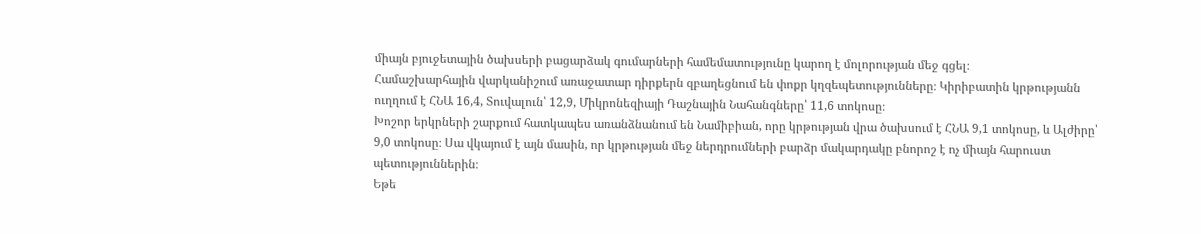միայն բյուջետային ծախսերի բացարձակ գումարների համեմատությունը կարող է մոլորության մեջ գցել։
Համաշխարհային վարկանիշում առաջատար դիրքերն զբաղեցնում են փոքր կղզեպետությունները։ Կիրիբատին կրթությանն ուղղում է ՀՆԱ 16,4, Տուվալուն՝ 12,9, Միկրոնեզիայի Դաշնային Նահանգները՝ 11,6 տոկոսը։
Խոշոր երկրների շարքում հատկապես առանձնանում են Նամիբիան, որը կրթության վրա ծախսում է ՀՆԱ 9,1 տոկոսը, և Ալժիրը՝ 9,0 տոկոսը։ Սա վկայում է այն մասին, որ կրթության մեջ ներդրումների բարձր մակարդակը բնորոշ է ոչ միայն հարուստ պետություններին։
Եթե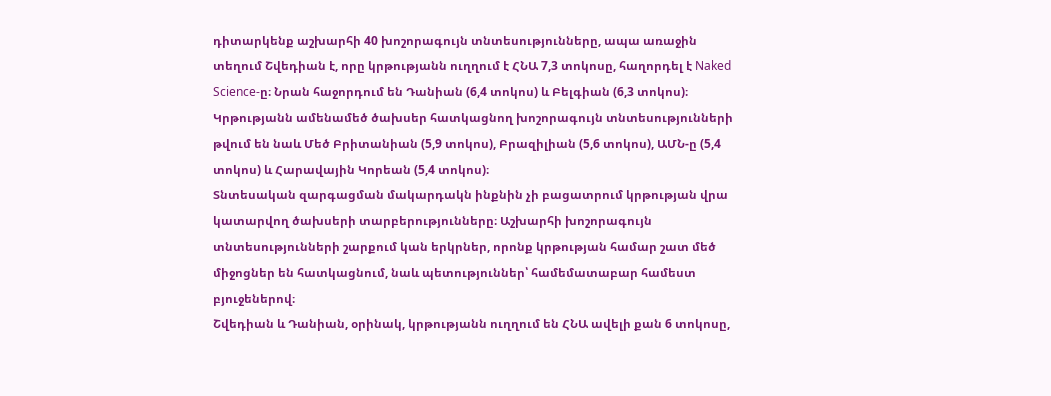դիտարկենք աշխարհի 40 խոշորագույն տնտեսությունները, ապա առաջին տեղում Շվեդիան է, որը կրթությանն ուղղում է ՀՆԱ 7,3 տոկոսը, հաղորդել է Naked Science-ը։ Նրան հաջորդում են Դանիան (6,4 տոկոս) և Բելգիան (6,3 տոկոս)։ Կրթությանն ամենամեծ ծախսեր հատկացնող խոշորագույն տնտեսությունների թվում են նաև Մեծ Բրիտանիան (5,9 տոկոս), Բրազիլիան (5,6 տոկոս), ԱՄՆ-ը (5,4 տոկոս) և Հարավային Կորեան (5,4 տոկոս)։
Տնտեսական զարգացման մակարդակն ինքնին չի բացատրում կրթության վրա կատարվող ծախսերի տարբերությունները։ Աշխարհի խոշորագույն տնտեսությունների շարքում կան երկրներ, որոնք կրթության համար շատ մեծ միջոցներ են հատկացնում, նաև պետություններ՝ համեմատաբար համեստ բյուջեներով։
Շվեդիան և Դանիան, օրինակ, կրթությանն ուղղում են ՀՆԱ ավելի քան 6 տոկոսը,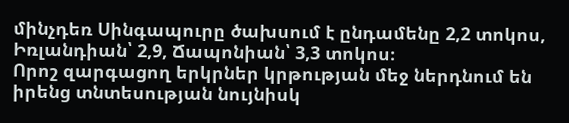մինչդեռ Սինգապուրը ծախսում է ընդամենը 2,2 տոկոս, Իռլանդիան՝ 2,9, Ճապոնիան՝ 3,3 տոկոս։
Որոշ զարգացող երկրներ կրթության մեջ ներդնում են իրենց տնտեսության նույնիսկ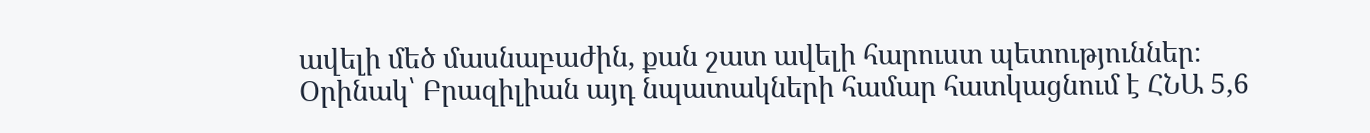ավելի մեծ մասնաբաժին, քան շատ ավելի հարուստ պետություններ։ Օրինակ՝ Բրազիլիան այդ նպատակների համար հատկացնում է ՀՆԱ 5,6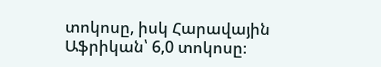տոկոսը, իսկ Հարավային Աֆրիկան՝ 6,0 տոկոսը։